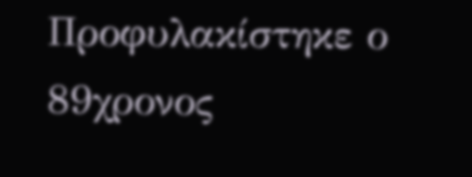Προφυλακίστηκε ο 89χρονος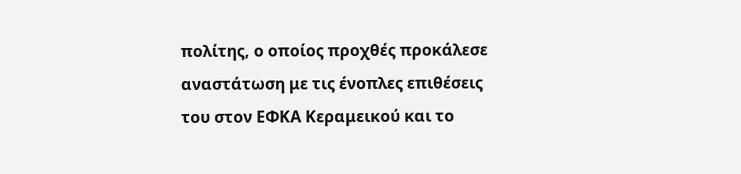πολίτης, ο οποίος προχθές προκάλεσε αναστάτωση με τις ένοπλες επιθέσεις του στον ΕΦΚΑ Κεραμεικού και το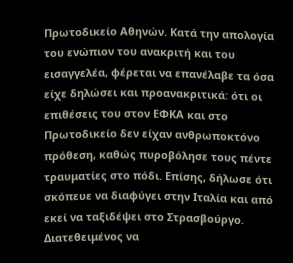Πρωτοδικείο Αθηνών. Κατά την απολογία του ενώπιον του ανακριτή και του εισαγγελέα, φέρεται να επανέλαβε τα όσα είχε δηλώσει και προανακριτικά: ότι οι επιθέσεις του στον ΕΦΚΑ και στο Πρωτοδικείο δεν είχαν ανθρωποκτόνο πρόθεση, καθώς πυροβόλησε τους πέντε τραυματίες στο πόδι. Επίσης, δήλωσε ότι σκόπευε να διαφύγει στην Ιταλία και από εκεί να ταξιδέψει στο Στρασβούργο. Διατεθειμένος να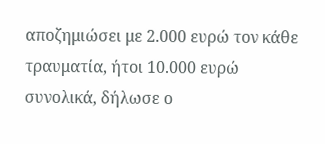αποζημιώσει με 2.000 ευρώ τον κάθε τραυματία, ήτοι 10.000 ευρώ συνολικά, δήλωσε ο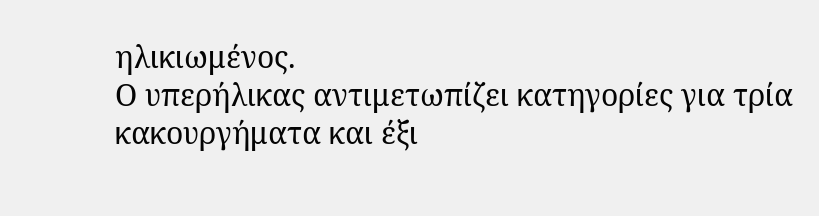ηλικιωμένος.
Ο υπερήλικας αντιμετωπίζει κατηγορίες για τρία κακουργήματα και έξι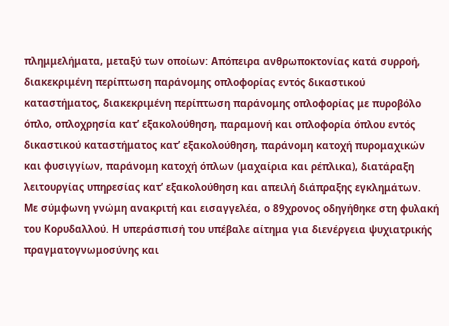πλημμελήματα, μεταξύ των οποίων: Απόπειρα ανθρωποκτονίας κατά συρροή, διακεκριμένη περίπτωση παράνομης οπλοφορίας εντός δικαστικού καταστήματος, διακεκριμένη περίπτωση παράνομης οπλοφορίας με πυροβόλο όπλο, οπλοχρησία κατ’ εξακολούθηση, παραμονή και οπλοφορία όπλου εντός δικαστικού καταστήματος κατ’ εξακολούθηση, παράνομη κατοχή πυρομαχικών και φυσιγγίων, παράνομη κατοχή όπλων (μαχαίρια και ρέπλικα), διατάραξη λειτουργίας υπηρεσίας κατ’ εξακολούθηση και απειλή διάπραξης εγκλημάτων.
Με σύμφωνη γνώμη ανακριτή και εισαγγελέα, ο 89χρονος οδηγήθηκε στη φυλακή του Κορυδαλλού. Η υπεράσπισή του υπέβαλε αίτημα για διενέργεια ψυχιατρικής πραγματογνωμοσύνης και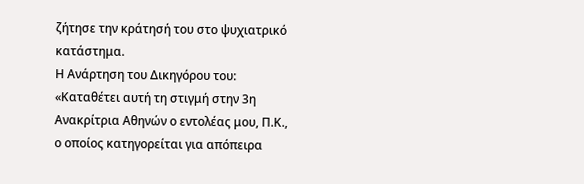ζήτησε την κράτησή του στο ψυχιατρικό κατάστημα.
Η Ανάρτηση του Δικηγόρου του:
«Καταθέτει αυτή τη στιγμή στην 3η Ανακρίτρια Αθηνών ο εντολέας μου, Π.Κ., ο οποίος κατηγορείται για απόπειρα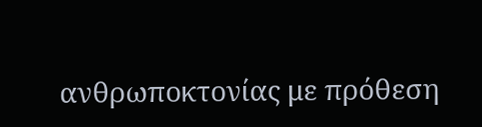ανθρωποκτονίας με πρόθεση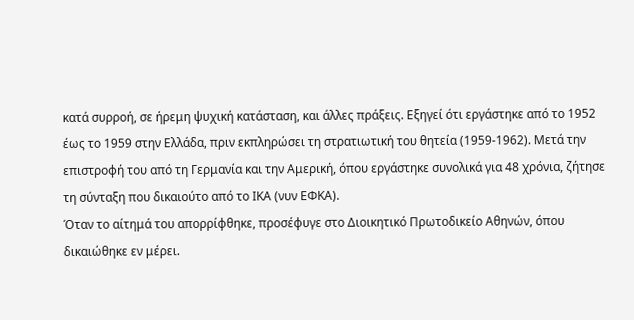κατά συρροή, σε ήρεμη ψυχική κατάσταση, και άλλες πράξεις. Εξηγεί ότι εργάστηκε από το 1952 έως το 1959 στην Ελλάδα, πριν εκπληρώσει τη στρατιωτική του θητεία (1959-1962). Μετά την επιστροφή του από τη Γερμανία και την Αμερική, όπου εργάστηκε συνολικά για 48 χρόνια, ζήτησε τη σύνταξη που δικαιούτο από το ΙΚΑ (νυν ΕΦΚΑ).
Όταν το αίτημά του απορρίφθηκε, προσέφυγε στο Διοικητικό Πρωτοδικείο Αθηνών, όπου δικαιώθηκε εν μέρει.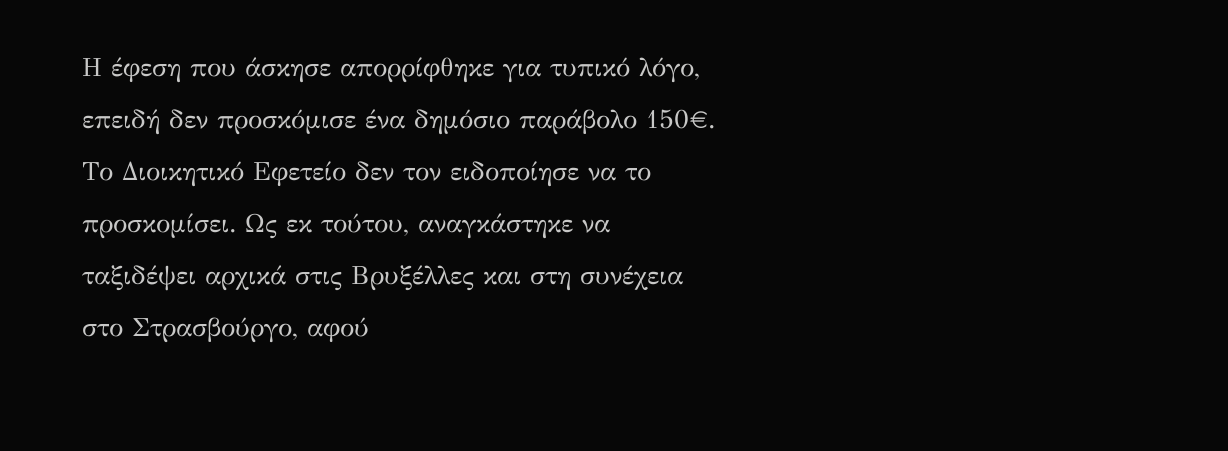Η έφεση που άσκησε απορρίφθηκε για τυπικό λόγο, επειδή δεν προσκόμισε ένα δημόσιο παράβολο 150€. Το Διοικητικό Εφετείο δεν τον ειδοποίησε να το προσκομίσει. Ως εκ τούτου, αναγκάστηκε να ταξιδέψει αρχικά στις Βρυξέλλες και στη συνέχεια στο Στρασβούργο, αφού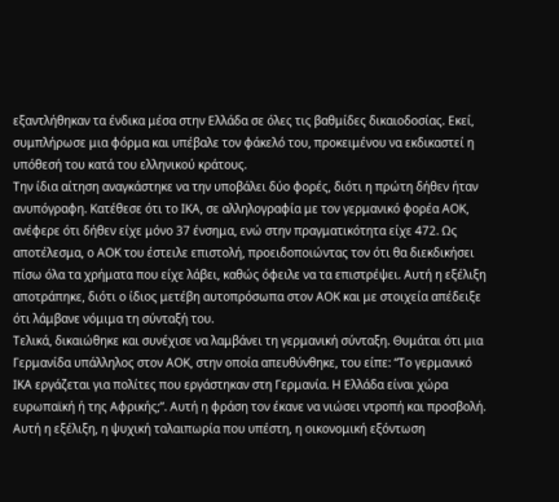εξαντλήθηκαν τα ένδικα μέσα στην Ελλάδα σε όλες τις βαθμίδες δικαιοδοσίας. Εκεί, συμπλήρωσε μια φόρμα και υπέβαλε τον φάκελό του, προκειμένου να εκδικαστεί η υπόθεσή του κατά του ελληνικού κράτους.
Την ίδια αίτηση αναγκάστηκε να την υποβάλει δύο φορές, διότι η πρώτη δήθεν ήταν ανυπόγραφη. Κατέθεσε ότι το ΙΚΑ, σε αλληλογραφία με τον γερμανικό φορέα ΑΟΚ, ανέφερε ότι δήθεν είχε μόνο 37 ένσημα, ενώ στην πραγματικότητα είχε 472. Ως αποτέλεσμα, ο ΑΟΚ του έστειλε επιστολή, προειδοποιώντας τον ότι θα διεκδικήσει πίσω όλα τα χρήματα που είχε λάβει, καθώς όφειλε να τα επιστρέψει. Αυτή η εξέλιξη αποτράπηκε, διότι ο ίδιος μετέβη αυτοπρόσωπα στον ΑΟΚ και με στοιχεία απέδειξε ότι λάμβανε νόμιμα τη σύνταξή του.
Τελικά, δικαιώθηκε και συνέχισε να λαμβάνει τη γερμανική σύνταξη. Θυμάται ότι μια Γερμανίδα υπάλληλος στον ΑΟΚ, στην οποία απευθύνθηκε, του είπε: “Το γερμανικό ΙΚΑ εργάζεται για πολίτες που εργάστηκαν στη Γερμανία. Η Ελλάδα είναι χώρα ευρωπαϊκή ή της Αφρικής;”. Αυτή η φράση τον έκανε να νιώσει ντροπή και προσβολή.
Αυτή η εξέλιξη, η ψυχική ταλαιπωρία που υπέστη, η οικονομική εξόντωση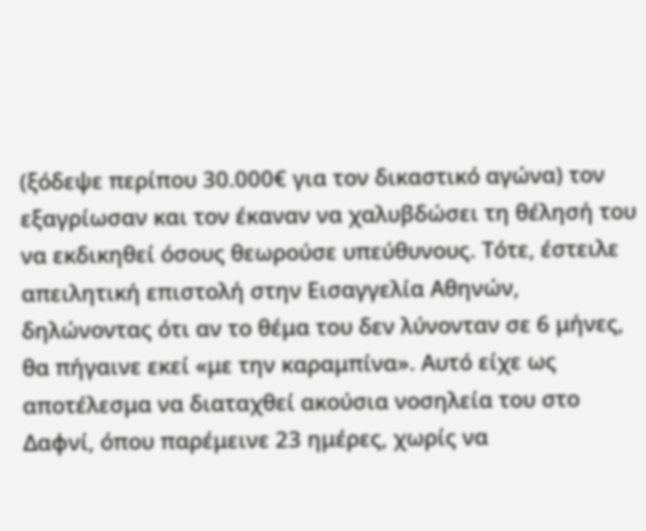(ξόδεψε περίπου 30.000€ για τον δικαστικό αγώνα) τον εξαγρίωσαν και τον έκαναν να χαλυβδώσει τη θέλησή του να εκδικηθεί όσους θεωρούσε υπεύθυνους. Τότε, έστειλε απειλητική επιστολή στην Εισαγγελία Αθηνών, δηλώνοντας ότι αν το θέμα του δεν λύνονταν σε 6 μήνες, θα πήγαινε εκεί «με την καραμπίνα». Αυτό είχε ως αποτέλεσμα να διαταχθεί ακούσια νοσηλεία του στο Δαφνί, όπου παρέμεινε 23 ημέρες, χωρίς να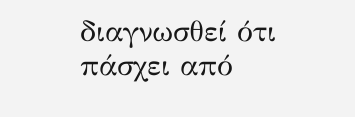διαγνωσθεί ότι πάσχει από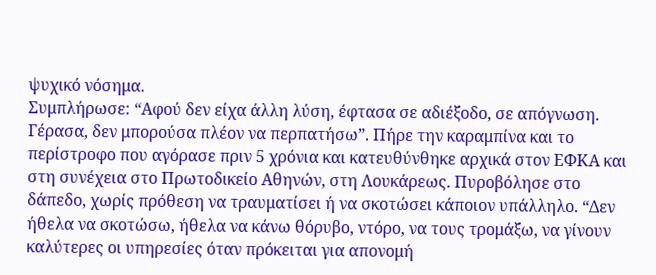ψυχικό νόσημα.
Συμπλήρωσε: “Αφού δεν είχα άλλη λύση, έφτασα σε αδιέξοδο, σε απόγνωση. Γέρασα, δεν μπορούσα πλέον να περπατήσω”. Πήρε την καραμπίνα και το περίστροφο που αγόρασε πριν 5 χρόνια και κατευθύνθηκε αρχικά στον ΕΦΚΑ και στη συνέχεια στο Πρωτοδικείο Αθηνών, στη Λουκάρεως. Πυροβόλησε στο δάπεδο, χωρίς πρόθεση να τραυματίσει ή να σκοτώσει κάποιον υπάλληλο. “Δεν ήθελα να σκοτώσω, ήθελα να κάνω θόρυβο, ντόρο, να τους τρομάξω, να γίνουν καλύτερες οι υπηρεσίες όταν πρόκειται για απονομή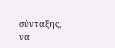σύνταξης, να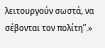λειτουργούν σωστά, να σέβονται τον πολίτη”.»